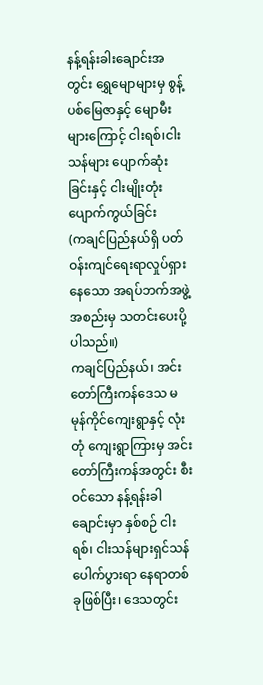နန့်ရန်းခါးချောင်းအတွင်း ရွှေမျောများမှ စွန့်ပစ်မြေဇာနှင့် မျောမီးများကြောင့် ငါးရစ်၊ငါးသန်များ ပျောက်ဆုံးခြင်းနှင့် ငါးမျိုးတုံးပျောက်ကွယ်ခြင်း
(ကချင်ပြည်နယ်ရှိ ပတ်ဝန်းကျင်ရေးရာလှုပ်ရှားနေသော အရပ်ဘက်အဖွဲ့အစည်းမှ သတင်းပေးပို့ပါသည်။)
ကချင်ပြည်နယ်၊ အင်းတော်ကြီးကန်ဒေသ မမုန်ကိုင်ကျေးရွာနှင့် လုံးတုံ ကျေးရွာကြားမှ အင်းတော်ကြီးကန်အတွင်း စီးဝင်သော နန့်ရန်းခါချောင်းမှာ နှစ်စဉ် ငါးရစ်၊ ငါးသန်များရှင်သန် ပေါက်ပွားရာ နေရာတစ်ခုဖြစ်ပြီး၊ ဒေသတွင်း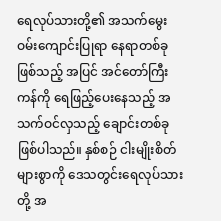ရေလုပ်သားတို့၏ အသက်မွေးဝမ်းကျောင်းပြုရာ နေရာတစ်ခုဖြစ်သည့် အပြင် အင်တော်ကြီးကန်ကို ရေဖြည့်ပေးနေသည့် အသက်ဝင်လှသည့် ချောင်းတစ်ခုဖြစ်ပါသည်။ နှစ်စဉ် ငါးမျိုးစိတ်များစွာကို ဒေသတွင်းရေလုပ်သားတို့ အ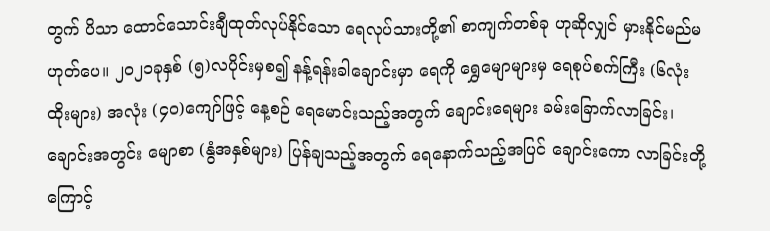တွက် ပိသာ ထောင်သောင်းချီထုတ်လုပ်နိုင်သော ရေလုပ်သားတို့၏ စာကျက်တစ်ခု ဟုဆိုလျှင် မှားနိုင်မည်မဟုတ်ပေ။ ၂၀၂၁ခုနှစ် (၅)လပိုင်းမှစ၍ နန့်ရန်းခါချောင်းမှာ ရေကို ရွှေမျောများမှ ရေစုပ်စက်ကြီး (၆လုံးထိုးများ) အလုံး (၄၀)ကျော်ဖြင့် နေ့စဉ် ရေမောင်းသည့်အတွက် ချောင်းရေများ ခမ်းခြောက်လာခြင်း၊ ချောင်းအတွင်း မျောစာ (နွံအနှစ်များ) ပြန်ချသည့်အတွက် ရေနောက်သည့်အပြင် ချောင်းကော လာခြင်းတို့ကြောင့်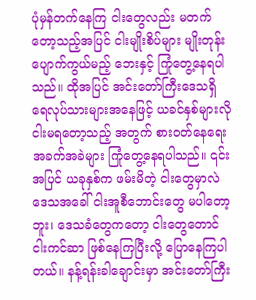ပုံမှန်တက်နေကြ ငါးတွေလည်း မတက်တော့သည့်အပြင် ငါးမျိုးစိပ်များ မျိုးတုန်းပျောက်ကွယ်မည့် ဘေးနှင့် ကြုံတွေ့နေရပါသည်။ ထိုအပြင် အင်းတော်ကြီးဒေသရှိ ရေလုပ်သားများအနေဖြင့် ယခင်နှစ်များလို ငါးမရတော့သည့် အတွက် စားဝတ်နေရေး အခက်အခဲများ ကြုံတွေ့နေရပါသည်။ ၎င်းအပြင် ယခုနှစ်က ဖမ်းမိတဲ့ ငါးတွေမှာလဲ ဒေသအခေါ် ငါးအူစီဘောင်းတွေ မပါတော့ဘူး၊ ဒေသခံတွေကတော့ ငါးတွေတောင် ငါးကင်ဆာ ဖြစ်နေကြပြီးလို့ ပြောနေကြပါတယ်။ နန့်ရန်းခါချောင်းမှာ အင်းတော်ကြီး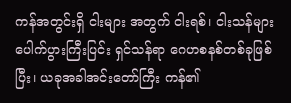ကန်အတွင်းရှိ ငါးများ အတွက် ငါးရစ်၊ ငါးသန်များ ပေါက်ပွားကြီးပြင်း ရှင်သန်ရာ ဂေဟစနစ်တစ်ခုဖြစ်ပြီး၊ ယခုအခါအင်းတော်ကြီး ကန်၏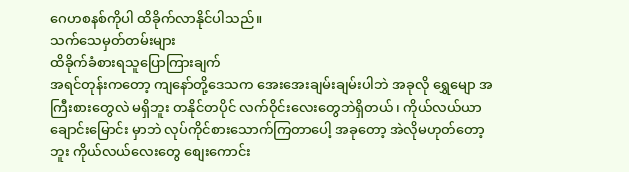ဂေဟစနစ်ကိုပါ ထိခိုက်လာနိုင်ပါသည်။
သက်သေမှတ်တမ်းများ
ထိခိုက်ခံစားရသူပြောကြားချက်
အရင်တုန်းကတော့ ကျနော်တို့ဒေသက အေးအေးချမ်းချမ်းပါဘဲ အခုလို ရွှေမျော အကြီးစားတွေလဲ မရှိဘူး တနိုင်တပိုင် လက်ဝိုင်းလေးတွေဘဲရှိတယ်၊ ကိုယ်လယ်ယာချောင်းမြောင်း မှာဘဲ လုပ်ကိုင်စားသောက်ကြတာပေါ့ အခုတော့ အဲလိုမဟုတ်တော့ဘူး ကိုယ်လယ်လေးတွေ စျေးကောင်း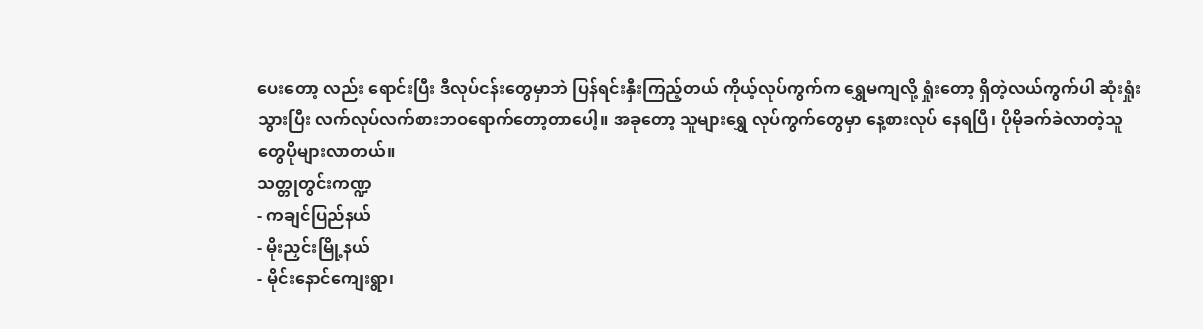ပေးတော့ လည်း ရောင်းပြီး ဒီလုပ်ငန်းတွေမှာဘဲ ပြန်ရင်းနှီးကြည့်တယ် ကိုယ့်လုပ်ကွက်က ရွှေမကျလို့ ရှုံးတော့ ရှိတဲ့လယ်ကွက်ပါ ဆုံးရှုံးသွားပြီး လက်လုပ်လက်စားဘဝရောက်တော့တာပေါ့။ အခုတော့ သူများရွှေ လုပ်ကွက်တွေမှာ နေ့စားလုပ် နေရပြီ၊ ပိုမိုခက်ခဲလာတဲ့သူတွေပိုများလာတယ်။
သတ္တုတွင်းကဏ္ဍ
- ကချင်ပြည်နယ်
- မိုးညှင်းမြို့နယ်
- မိုင်းနောင်ကျေးရွာ၊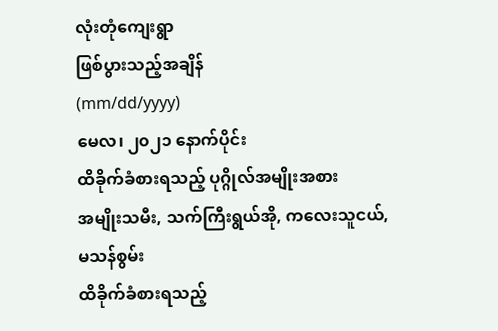လုံးတုံကျေးရွာ
ဖြစ်ပွားသည့်အချိန်
(mm/dd/yyyy)
မေလ၊ ၂၀၂၁ နောက်ပိုင်း
ထိခိုက်ခံစားရသည့် ပုဂ္ဂိုလ်အမျိုးအစား
အမျိုးသမီး, သက်ကြီးရွယ်အို, ကလေးသူငယ်, မသန်စွမ်း
ထိခိုက်ခံစားရသည့်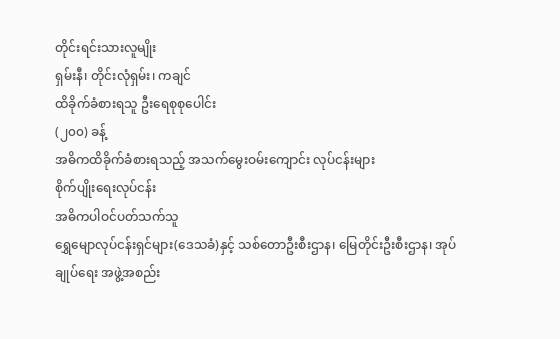တိုင်းရင်းသားလူမျိုး
ရှမ်းနီ၊ တိုင်းလုံရှမ်း၊ ကချင်
ထိခိုက်ခံစားရသူ ဦးရေစုစုပေါင်း
(၂၀၀) ခန့်
အဓိကထိခိုက်ခံစားရသည့် အသက်မွေးဝမ်းကျောင်း လုပ်ငန်းများ
စိုက်ပျိုးရေးလုပ်ငန်း
အဓိကပါဝင်ပတ်သက်သူ
ရွှေမျောလုပ်ငန်းရှင်များ(ဒေသခံ)နှင့် သစ်တောဦးစီးဌာန၊ မြေတိုင်းဦးစီးဌာန၊ အုပ်ချုပ်ရေး အဖွဲ့အစည်း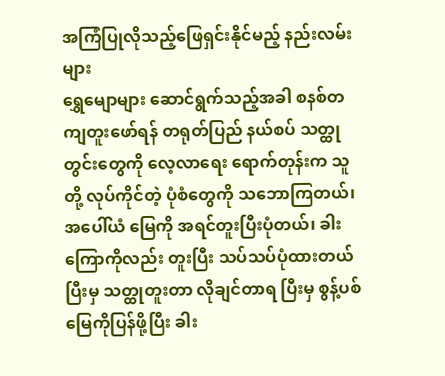အကြံပြုလိုသည့်ဖြေရှင်းနိုင်မည့် နည်းလမ်းများ
ရွှေမျောများ ဆောင်ရွက်သည့်အခါ စနစ်တကျတူးဖော်ရန် တရုတ်ပြည် နယ်စပ် သတ္ထုတွင်းတွေကို လေ့လာရေး ရောက်တုန်းက သူတို့ လုပ်ကိုင်တဲ့ ပုံစံတွေကို သဘောကြတယ်၊ အပေါ်ယံ မြေကို အရင်တူးပြီးပုံတယ်၊ ခါးကြောကိုလည်း တူးပြီး သပ်သပ်ပုံထားတယ် ပြီးမှ သတ္ထုတူးတာ လိုချင်တာရ ပြီးမှ စွန့်ပစ်မြေကိုပြန်ဖို့ပြီး ခါး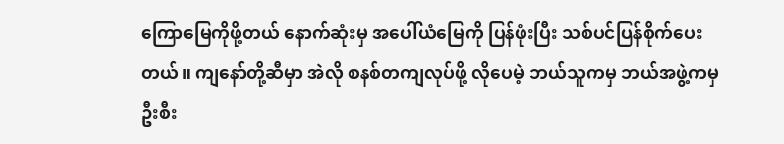ကြောမြေကိုဖို့တယ် နောက်ဆုံးမှ အပေါ်ယံမြေကို ပြန်ဖုံးပြီး သစ်ပင်ပြန်စိုက်ပေးတယ်။ ကျနော်တို့ဆီမှာ အဲလို စနစ်တကျလုပ်ဖို့ လိုပေမဲ့ ဘယ်သူကမှ ဘယ်အဖွဲ့ကမှ ဦးစီး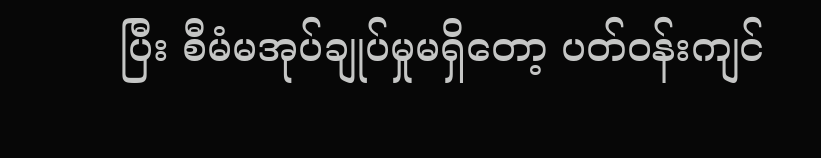ပြီး စီမံမအုပ်ချုပ်မှုမရှိတော့ ပတ်ဝန်းကျင်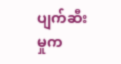ပျက်ဆီးမှုက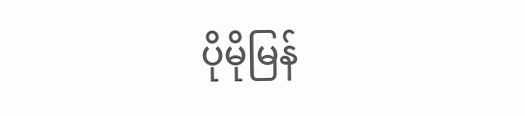ပိုမိုမြန်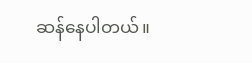ဆန်နေပါတယ်။